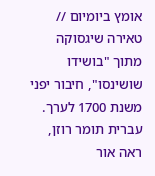אומץ ביומיום // טאירה שיגסוקה
מתוך "בושידו שושינסו", חיבור יפני משנת 1700 לערך. עברית תומר רוזן, ראה אור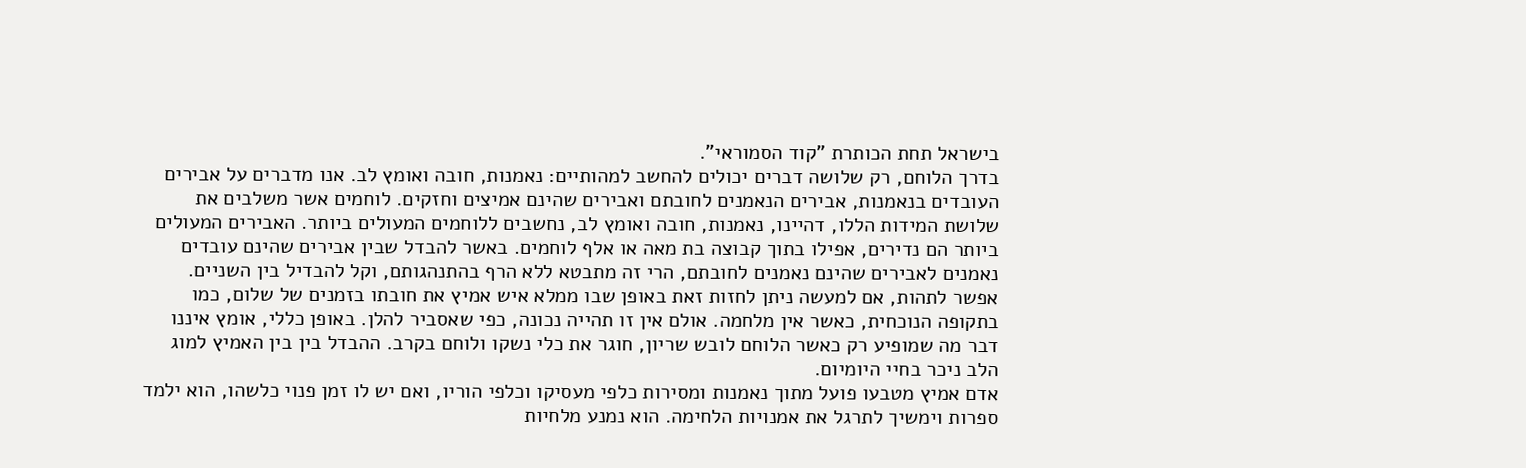בישראל תחת הכותרת "קוד הסמוראי".
בדרך הלוחם, רק שלושה דברים יכולים להחשב למהותיים: נאמנות, חובה ואומץ לב. אנו מדברים על אבירים העובדים בנאמנות, אבירים הנאמנים לחובתם ואבירים שהינם אמיצים וחזקים. לוחמים אשר משלבים את שלושת המידות הללו, דהיינו, נאמנות, חובה ואומץ לב, נחשבים ללוחמים המעולים ביותר. האבירים המעולים ביותר הם נדירים, אפילו בתוך קבוצה בת מאה או אלף לוחמים. באשר להבדל שבין אבירים שהינם עובדים נאמנים לאבירים שהינם נאמנים לחובתם, הרי זה מתבטא ללא הרף בהתנהגותם, וקל להבדיל בין השניים. אפשר לתהות, אם למעשה ניתן לחזות זאת באופן שבו ממלא איש אמיץ את חובתו בזמנים של שלום, כמו בתקופה הנוכחית, כאשר אין מלחמה. אולם אין זו תהייה נכונה, כפי שאסביר להלן. באופן כללי, אומץ איננו דבר מה שמופיע רק כאשר הלוחם לובש שריון, חוגר את כלי נשקו ולוחם בקרב. ההבדל בין בין האמיץ למוג הלב ניכר בחיי היומיום.
אדם אמיץ מטבעו פועל מתוך נאמנות ומסירות כלפי מעסיקו וכלפי הוריו, ואם יש לו זמן פנוי כלשהו, הוא ילמד ספרות וימשיך לתרגל את אמנויות הלחימה. הוא נמנע מלחיות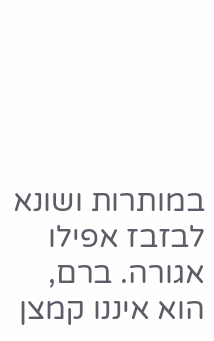במותרות ושונא לבזבז אפילו אגורה. ברם, הוא איננו קמצן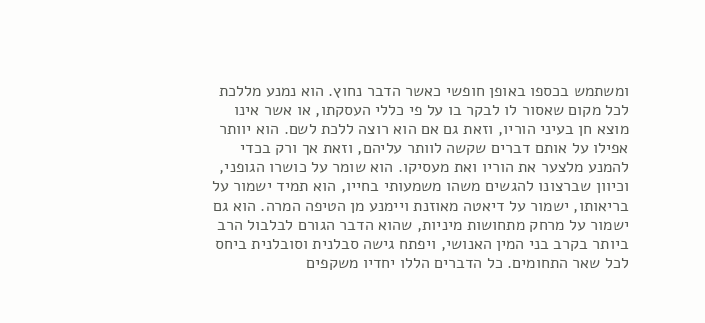ומשתמש בכספו באופן חופשי כאשר הדבר נחוץ. הוא נמנע מללכת לכל מקום שאסור לו לבקר בו על פי כללי העסקתו, או אשר אינו מוצא חן בעיני הוריו, וזאת גם אם הוא רוצה ללכת לשם. הוא יוותר אפילו על אותם דברים שקשה לוותר עליהם, וזאת אך ורק בכדי להמנע מלצער את הוריו ואת מעסיקו. הוא שומר על כושרו הגופני, וכיוון שברצונו להגשים משהו משמעותי בחייו, הוא תמיד ישמור על בריאותו, ישמור על דיאטה מאוזנת ויימנע מן הטיפה המרה. הוא גם ישמור על מרחק מתחושות מיניות, שהוא הדבר הגורם לבלבול הרב ביותר בקרב בני המין האנושי, ויפתח גישה סבלנית וסובלנית ביחס לכל שאר התחומים. כל הדברים הללו יחדיו משקפים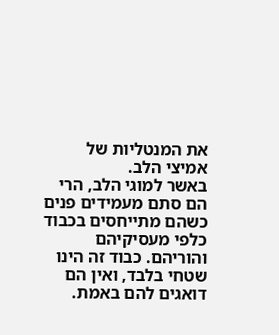את המנטליות של אמיצי הלב.
באשר למוגי הלב, הרי הם סתם מעמידים פנים כשהם מתייחסים בכבוד כלפי מעסיקיהם והוריהם. כבוד זה הינו שטחי בלבד, ואין הם דואגים להם באמת.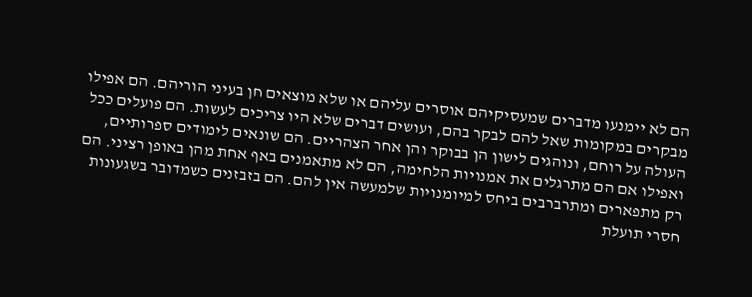הם לא יימנעו מדברים שמעסיקיהם אוסרים עליהם או שלא מוצאים חן בעיני הוריהם. הם אפילו מבקרים במקומות שאל להם לבקר בהם, ועושים דברים שלא היו צריכים לעשות. הם פועלים ככל העולה על רוחם, ונוהגים לישון הן בבוקר והן אחר הצהריים. הם שונאים לימודים ספרותיים, ואפילו אם הם מתרגלים את אמנויות הלחימה, הם לא מתאמנים באף אחת מהן באופן רציני. הם רק מתפארים ומתרברבים ביחס למיומנויות שלמעשה אין להם. הם בזבזנים כשמדובר בשגעונות חסרי תועלת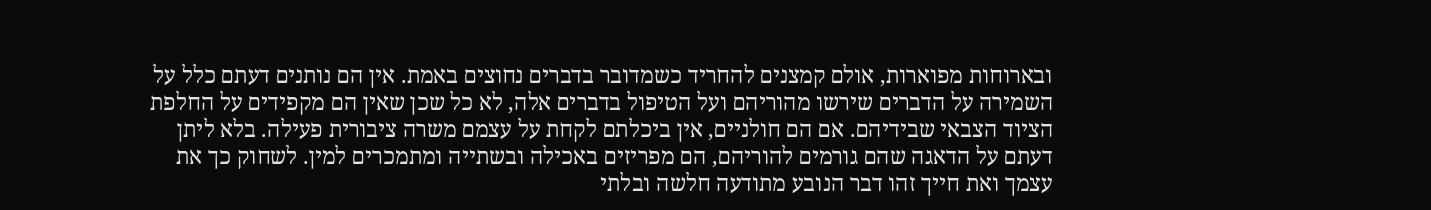ובארוחות מפוארות, אולם קמצנים להחריד כשמדובר בדברים נחוצים באמת. אין הם נותנים דעתם כלל על השמירה על הדברים שירשו מהוריהם ועל הטיפול בדברים אלה, לא כל שכן שאין הם מקפידים על החלפת הציוד הצבאי שבידיהם. אם הם חולניים, אין ביכלתם לקחת על עצמם משרה ציבורית פעילה. בלא ליתן דעתם על הדאגה שהם גורמים להוריהם, הם מפריזים באכילה ובשתייה ומתמכרים למין. לשחוק כך את עצמך ואת חייך זהו דבר הנובע מתודעה חלשה ובלתי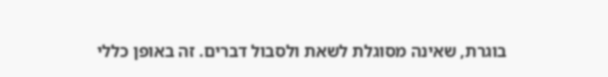בוגרת, שאינה מסוגלת לשאת ולסבול דברים. זה באופן כללי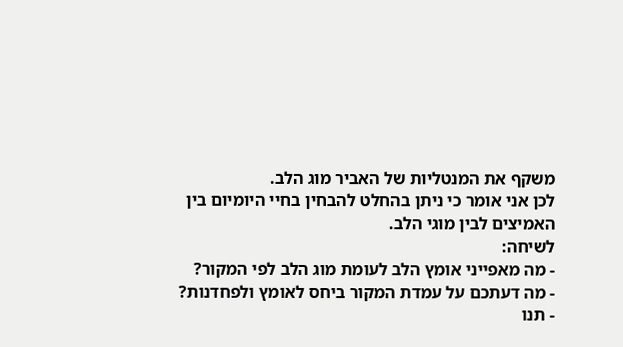משקף את המנטליות של האביר מוג הלב.
לכן אני אומר כי ניתן בהחלט להבחין בחיי היומיום בין האמיצים לבין מוגי הלב.
לשיחה:
- מה מאפייני אומץ הלב לעומת מוג הלב לפי המקור?
- מה דעתכם על עמדת המקור ביחס לאומץ ולפחדנות?
- תנו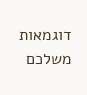דוגמאות משלכם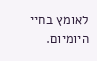לאומץ בחיי היומיום.